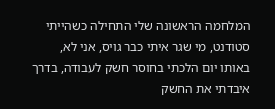המלחמה הראשונה שלי התחילה כשהייתי סטודנט, מי שגר איתי כבר גויס, אני לא, באותו יום הלכתי בחוסר חשק לעבודה, בדרך איבדתי את החשק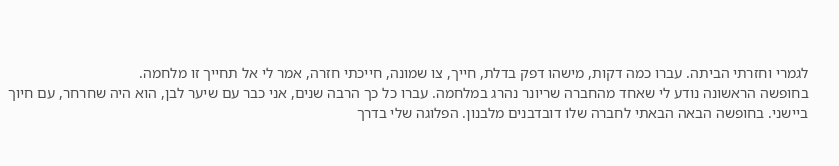לגמרי וחזרתי הביתה. עברו כמה דקות, מישהו דפק בדלת, חייך, צו שמונה, חייכתי חזרה, אמר לי אל תחייך זו מלחמה.
בחופשה הראשונה נודע לי שאחד מהחברה שריונר נהרג במלחמה. עברו כל כך הרבה שנים, אני כבר עם שיער לבן, הוא היה שחרחר, עם חיוך ביישני. בחופשה הבאה הבאתי לחברה שלו דובדבנים מלבנון. הפלוגה שלי בדרך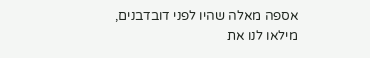אספה מאלה שהיו לפני דובדבנים, מילאו לנו את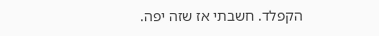הקפלד. חשבתי אז שזה יפה.